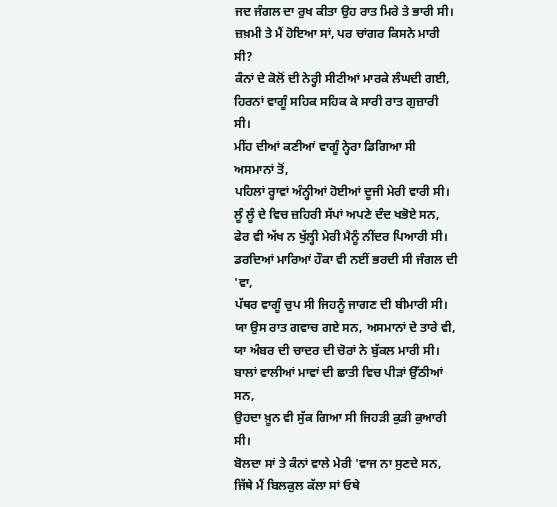ਜਦ ਜੰਗਲ ਦਾ ਰੁਖ ਕੀਤਾ ਉਹ ਰਾਤ ਮਿਰੇ ਤੇ ਭਾਰੀ ਸੀ।
ਜ਼ਖ਼ਮੀ ਤੇ ਮੈਂ ਹੋਇਆ ਸਾਂ, ਪਰ ਚਾਂਗਰ ਕਿਸਨੇ ਮਾਰੀ ਸੀ?
ਕੰਨਾਂ ਦੇ ਕੋਲੋਂ ਦੀ ਨੇਰ੍ਹੀ ਸੀਟੀਆਂ ਮਾਰਕੇ ਲੰਘਦੀ ਗਈ,
ਹਿਰਨਾਂ ਵਾਗੂੰ ਸਹਿਕ ਸਹਿਕ ਕੇ ਸਾਰੀ ਰਾਤ ਗੁਜ਼ਾਰੀ ਸੀ।
ਮੀਂਹ ਦੀਆਂ ਕਣੀਆਂ ਵਾਗੂੰ ਨ੍ਹੇਰਾ ਡਿਗਿਆ ਸੀ ਅਸਮਾਨਾਂ ਤੋਂ,
ਪਹਿਲਾਂ ਰ੍ਹਾਵਾਂ ਅੰਨ੍ਹੀਆਂ ਹੋਈਆਂ ਦੂਜੀ ਮੇਰੀ ਵਾਰੀ ਸੀ।
ਲੂੰ ਲੂੰ ਦੇ ਵਿਚ ਜ਼ਹਿਰੀ ਸੱਪਾਂ ਅਪਣੇ ਦੰਦ ਖਭੋਏ ਸਨ,
ਫੇਰ ਵੀ ਅੱਖ ਨ ਖੁੱਲ੍ਹੀ ਮੇਰੀ ਮੈਨੂੰ ਨੀਂਦਰ ਪਿਆਰੀ ਸੀ।
ਡਰਦਿਆਂ ਮਾਰਿਆਂ ਹੌਕਾ ਵੀ ਨਈਂ ਭਰਦੀ ਸੀ ਜੰਗਲ ਦੀ 'ਵਾ,
ਪੱਥਰ ਵਾਗੂੰ ਚੁਪ ਸੀ ਜਿਹਨੂੰ ਜਾਗਣ ਦੀ ਬੀਮਾਰੀ ਸੀ।
ਯਾ ਉਸ ਰਾਤ ਗਵਾਚ ਗਏ ਸਨ, ਅਸਮਾਨਾਂ ਦੇ ਤਾਰੇ ਵੀ,
ਯਾ ਅੰਬਰ ਦੀ ਚਾਦਰ ਦੀ ਚੋਰਾਂ ਨੇ ਬੁੱਕਲ ਮਾਰੀ ਸੀ।
ਬਾਲਾਂ ਵਾਲੀਆਂ ਮਾਵਾਂ ਦੀ ਛਾਤੀ ਵਿਚ ਪੀੜਾਂ ਉੱਠੀਆਂ ਸਨ,
ਉਹਦਾ ਖ਼ੂਨ ਵੀ ਸੁੱਕ ਗਿਆ ਸੀ ਜਿਹੜੀ ਕੁੜੀ ਕੁਆਰੀ ਸੀ।
ਬੋਲਦਾ ਸਾਂ ਤੇ ਕੰਨਾਂ ਵਾਲੇ ਮੇਰੀ 'ਵਾਜ ਨਾ ਸੁਣਦੇ ਸਨ,
ਜਿੱਥੇ ਮੈਂ ਬਿਲਕੁਲ ਕੱਲਾ ਸਾਂ ਓਥੇ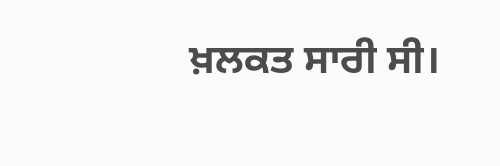ਖ਼ਲਕਤ ਸਾਰੀ ਸੀ।